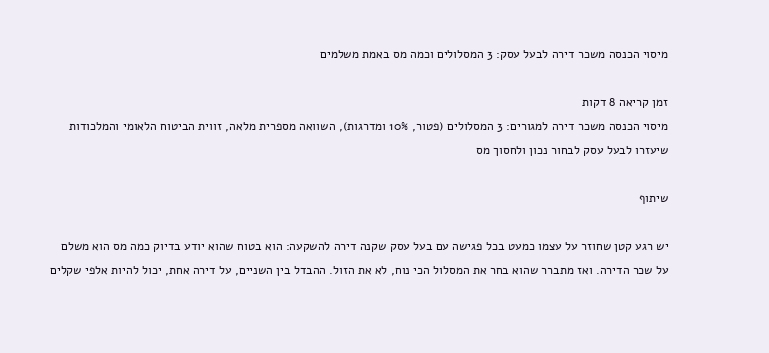מיסוי הכנסה משכר דירה לבעל עסק: 3 המסלולים וכמה מס באמת משלמים

זמן קריאה 8 דקות
מיסוי הכנסה משכר דירה למגורים: 3 המסלולים (פטור, 10% ומדרגות), השוואה מספרית מלאה, זווית הביטוח הלאומי והמלכודות שיעזרו לבעל עסק לבחור נכון ולחסוך מס

שיתוף

יש רגע קטן שחוזר על עצמו כמעט בכל פגישה עם בעל עסק שקנה דירה להשקעה: הוא בטוח שהוא יודע בדיוק כמה מס הוא משלם על שכר הדירה. ואז מתברר שהוא בחר את המסלול הכי נוח, לא את הזול. ההבדל בין השניים, על דירה אחת, יכול להיות אלפי שקלים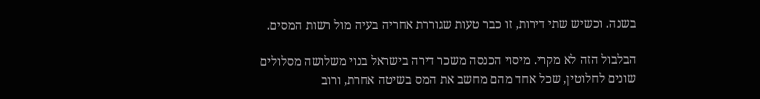בשנה. וכשיש שתי דירות, זו כבר טעות שגוררת אחריה בעיה מול רשות המסים.

הבלבול הזה לא מקרי. מיסוי הכנסה משכר דירה בישראל בנוי משלושה מסלולים שונים לחלוטין, שכל אחד מהם מחשב את המס בשיטה אחרת, ורוב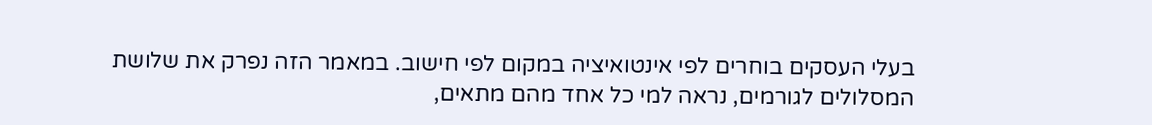בעלי העסקים בוחרים לפי אינטואיציה במקום לפי חישוב. במאמר הזה נפרק את שלושת המסלולים לגורמים, נראה למי כל אחד מהם מתאים,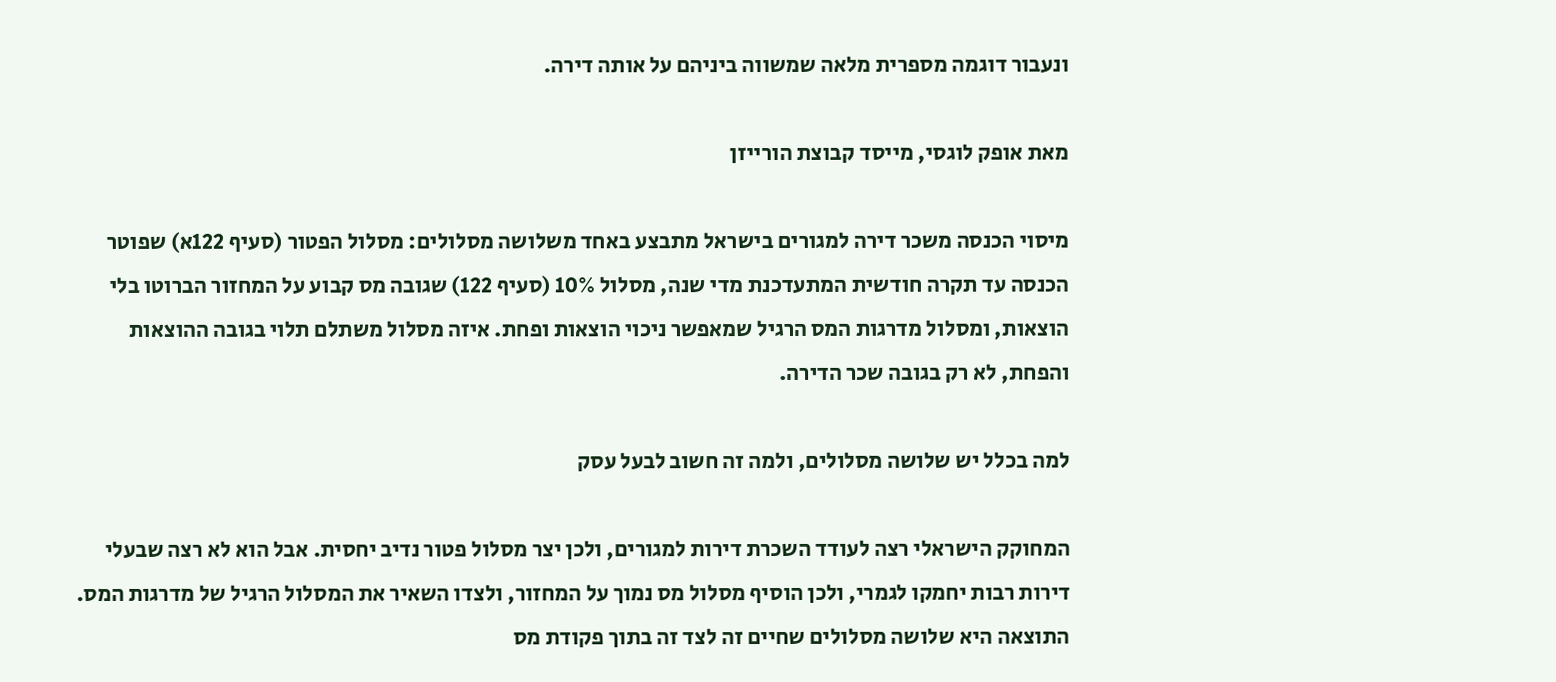ונעבור דוגמה מספרית מלאה שמשווה ביניהם על אותה דירה.

מאת אופק לוגסי, מייסד קבוצת הורייזן

מיסוי הכנסה משכר דירה למגורים בישראל מתבצע באחד משלושה מסלולים: מסלול הפטור (סעיף 122א) שפוטר הכנסה עד תקרה חודשית המתעדכנת מדי שנה, מסלול 10% (סעיף 122) שגובה מס קבוע על המחזור הברוטו בלי הוצאות, ומסלול מדרגות המס הרגיל שמאפשר ניכוי הוצאות ופחת. איזה מסלול משתלם תלוי בגובה ההוצאות והפחת, לא רק בגובה שכר הדירה.

למה בכלל יש שלושה מסלולים, ולמה זה חשוב לבעל עסק

המחוקק הישראלי רצה לעודד השכרת דירות למגורים, ולכן יצר מסלול פטור נדיב יחסית. אבל הוא לא רצה שבעלי דירות רבות יחמקו לגמרי, ולכן הוסיף מסלול מס נמוך על המחזור, ולצדו השאיר את המסלול הרגיל של מדרגות המס. התוצאה היא שלושה מסלולים שחיים זה לצד זה בתוך פקודת מס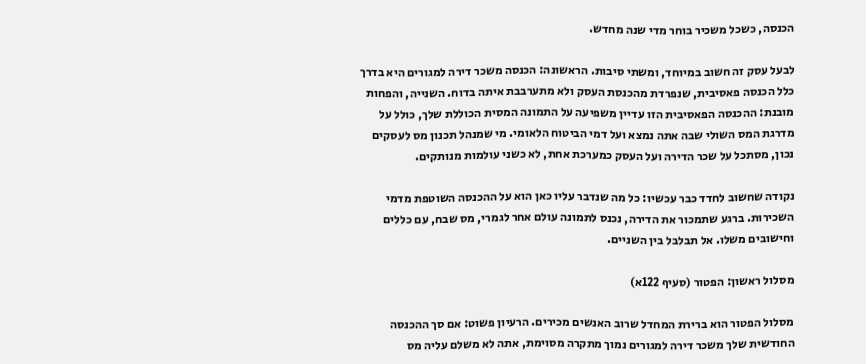הכנסה, כשכל משכיר בוחר מדי שנה מחדש.

לבעל עסק זה חשוב במיוחד, ומשתי סיבות. הראשונה: הכנסה משכר דירה למגורים היא בדרך כלל הכנסה פאסיבית, שנפרדת מהכנסת העסק ולא מתערבבת איתה בדוח. השנייה, והפחות מובנת: ההכנסה הפאסיבית הזו עדיין משפיעה על התמונה המסית הכוללת שלך, כולל על מדרגת המס השולי שבה אתה נמצא ועל דמי הביטוח הלאומי. מי שמנהל תכנון מס לעסקים נכון, מסתכל על שכר הדירה ועל העסק כמערכת אחת, לא כשני עולמות מנותקים.

נקודה שחשוב לחדד כבר עכשיו: כל מה שנדבר עליו כאן הוא על ההכנסה השוטפת מדמי השכירות. ברגע שתמכור את הדירה, נכנס לתמונה עולם אחר לגמרי, מס שבח, עם כללים וחישובים משלו. אל תבלבל בין השניים.

מסלול ראשון: הפטור (סעיף 122א)

מסלול הפטור הוא ברירת המחדל שרוב האנשים מכירים. הרעיון פשוט: אם סך ההכנסה החודשית שלך משכר דירה למגורים נמוך מתקרה מסוימת, אתה לא משלם עליה מס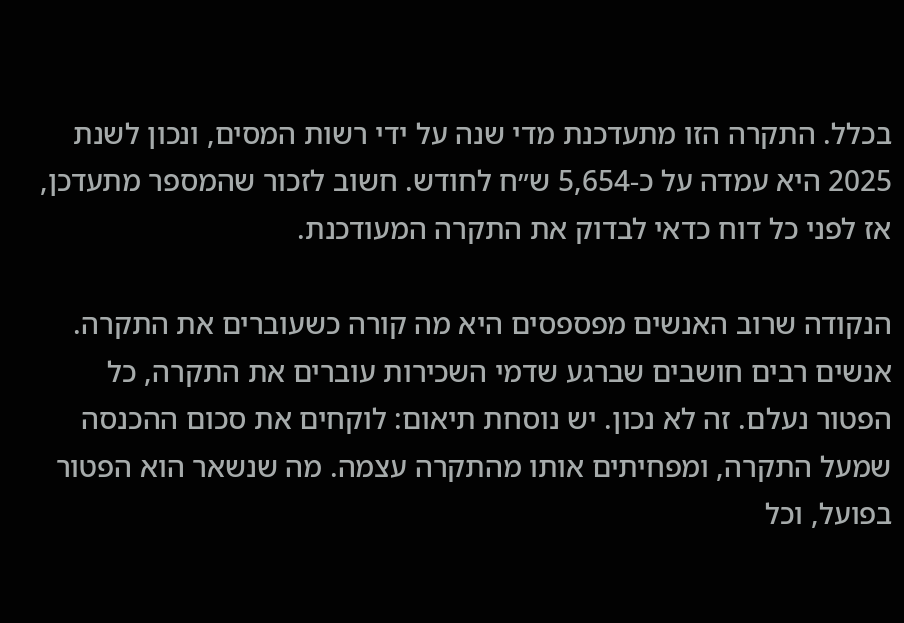בכלל. התקרה הזו מתעדכנת מדי שנה על ידי רשות המסים, ונכון לשנת 2025 היא עמדה על כ-5,654 ש״ח לחודש. חשוב לזכור שהמספר מתעדכן, אז לפני כל דוח כדאי לבדוק את התקרה המעודכנת.

הנקודה שרוב האנשים מפספסים היא מה קורה כשעוברים את התקרה. אנשים רבים חושבים שברגע שדמי השכירות עוברים את התקרה, כל הפטור נעלם. זה לא נכון. יש נוסחת תיאום: לוקחים את סכום ההכנסה שמעל התקרה, ומפחיתים אותו מהתקרה עצמה. מה שנשאר הוא הפטור בפועל, וכל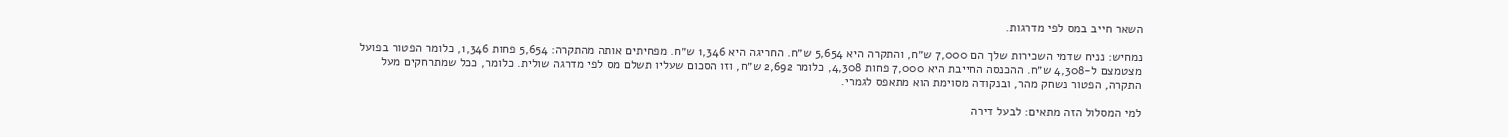השאר חייב במס לפי מדרגות.

נמחיש: נניח שדמי השכירות שלך הם 7,000 ש״ח, והתקרה היא 5,654 ש״ח. החריגה היא 1,346 ש״ח. מפחיתים אותה מהתקרה: 5,654 פחות 1,346, כלומר הפטור בפועל מצטמצם ל-4,308 ש״ח. ההכנסה החייבת היא 7,000 פחות 4,308, כלומר 2,692 ש״ח, וזו הסכום שעליו תשלם מס לפי מדרגה שולית. כלומר, ככל שמתרחקים מעל התקרה, הפטור נשחק מהר, ובנקודה מסוימת הוא מתאפס לגמרי.

למי המסלול הזה מתאים: לבעל דירה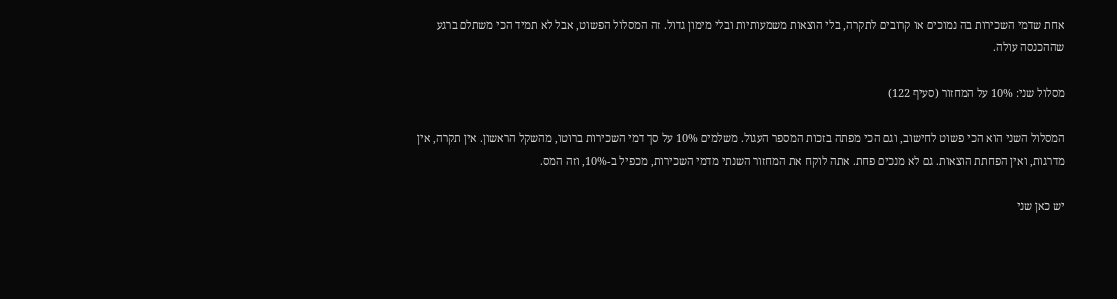אחת שדמי השכירות בה נמוכים או קרובים לתקרה, בלי הוצאות משמעותיות ובלי מימון גדול. זה המסלול הפשוט, אבל לא תמיד הכי משתלם ברגע שההכנסה עולה.

מסלול שני: 10% על המחזור (סעיף 122)

המסלול השני הוא הכי פשוט לחישוב, וגם הכי מפתה בזכות המספר העגול. משלמים 10% על סך דמי השכירות ברוטו, מהשקל הראשון. אין תקרה, אין מדרגות, ואין הפחתת הוצאות. גם לא מנכים פחת. אתה לוקח את המחזור השנתי מדמי השכירות, מכפיל ב-10%, וזה המס.

יש כאן שני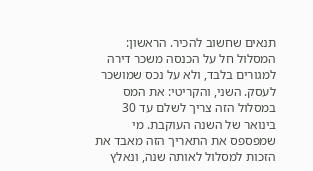תנאים שחשוב להכיר. הראשון: המסלול חל על הכנסה משכר דירה למגורים בלבד, ולא על נכס שמושכר לעסק. השני, והקריטי: את המס במסלול הזה צריך לשלם עד 30 בינואר של השנה העוקבת. מי שמפספס את התאריך הזה מאבד את הזכות למסלול לאותה שנה, ונאלץ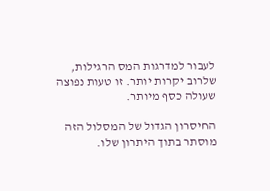לעבור למדרגות המס הרגילות, שלרוב יקרות יותר. זו טעות נפוצה שעולה כסף מיותר.

החיסרון הגדול של המסלול הזה מוסתר בתוך היתרון שלו.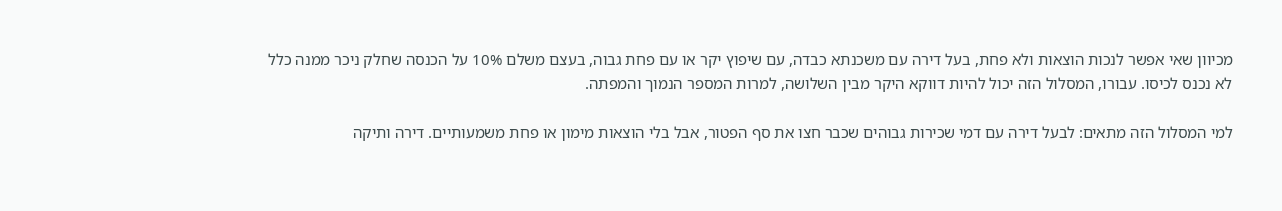מכיוון שאי אפשר לנכות הוצאות ולא פחת, בעל דירה עם משכנתא כבדה, עם שיפוץ יקר או עם פחת גבוה, בעצם משלם 10% על הכנסה שחלק ניכר ממנה כלל לא נכנס לכיסו. עבורו, המסלול הזה יכול להיות דווקא היקר מבין השלושה, למרות המספר הנמוך והמפתה.

למי המסלול הזה מתאים: לבעל דירה עם דמי שכירות גבוהים שכבר חצו את סף הפטור, אבל בלי הוצאות מימון או פחת משמעותיים. דירה ותיקה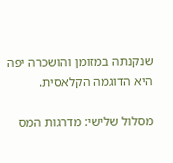שנקנתה במזומן והושכרה יפה היא הדוגמה הקלאסית.

מסלול שלישי: מדרגות המס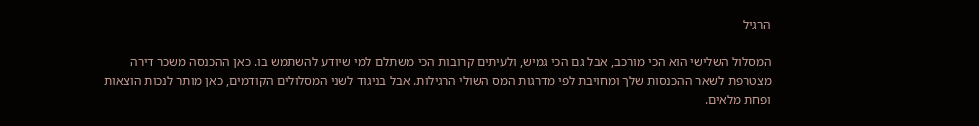הרגיל

המסלול השלישי הוא הכי מורכב, אבל גם הכי גמיש, ולעיתים קרובות הכי משתלם למי שיודע להשתמש בו. כאן ההכנסה משכר דירה מצטרפת לשאר ההכנסות שלך ומחויבת לפי מדרגות המס השולי הרגילות. אבל בניגוד לשני המסלולים הקודמים, כאן מותר לנכות הוצאות ופחת מלאים.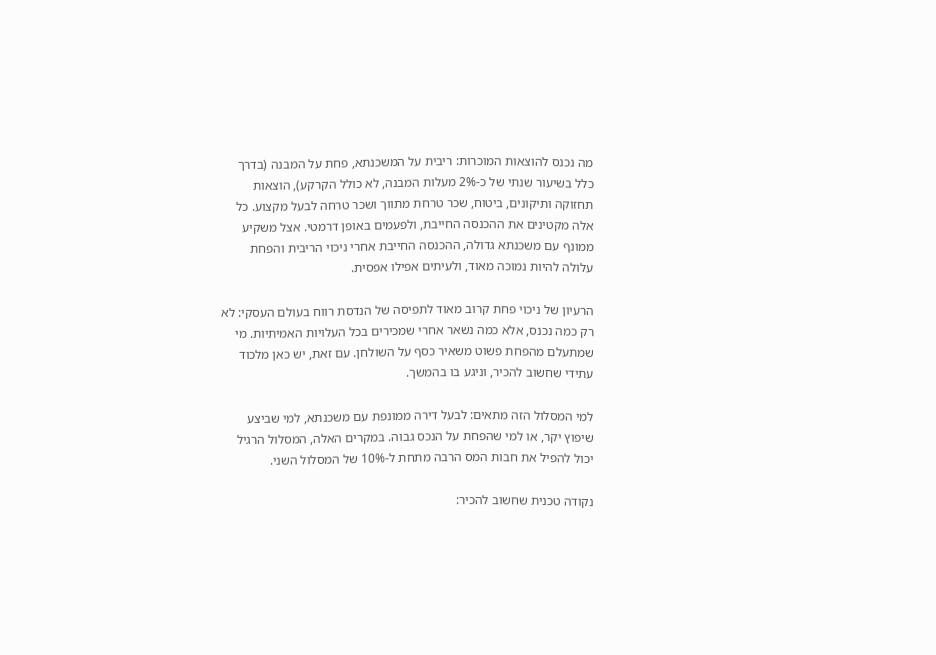מה נכנס להוצאות המוכרות: ריבית על המשכנתא, פחת על המבנה (בדרך כלל בשיעור שנתי של כ-2% מעלות המבנה, לא כולל הקרקע), הוצאות תחזוקה ותיקונים, ביטוח, שכר טרחת מתווך ושכר טרחה לבעל מקצוע. כל אלה מקטינים את ההכנסה החייבת, ולפעמים באופן דרמטי. אצל משקיע ממונף עם משכנתא גדולה, ההכנסה החייבת אחרי ניכוי הריבית והפחת עלולה להיות נמוכה מאוד, ולעיתים אפילו אפסית.

הרעיון של ניכוי פחת קרוב מאוד לתפיסה של הנדסת רווח בעולם העסקי: לא רק כמה נכנס, אלא כמה נשאר אחרי שמכירים בכל העלויות האמיתיות. מי שמתעלם מהפחת פשוט משאיר כסף על השולחן. עם זאת, יש כאן מלכוד עתידי שחשוב להכיר, וניגע בו בהמשך.

למי המסלול הזה מתאים: לבעל דירה ממונפת עם משכנתא, למי שביצע שיפוץ יקר, או למי שהפחת על הנכס גבוה. במקרים האלה, המסלול הרגיל יכול להפיל את חבות המס הרבה מתחת ל-10% של המסלול השני.

נקודה טכנית שחשוב להכיר: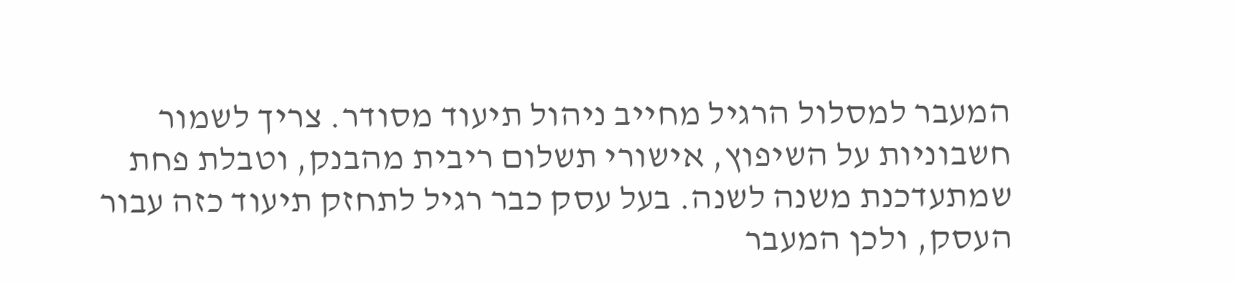המעבר למסלול הרגיל מחייב ניהול תיעוד מסודר. צריך לשמור חשבוניות על השיפוץ, אישורי תשלום ריבית מהבנק, וטבלת פחת שמתעדכנת משנה לשנה. בעל עסק כבר רגיל לתחזק תיעוד כזה עבור העסק, ולכן המעבר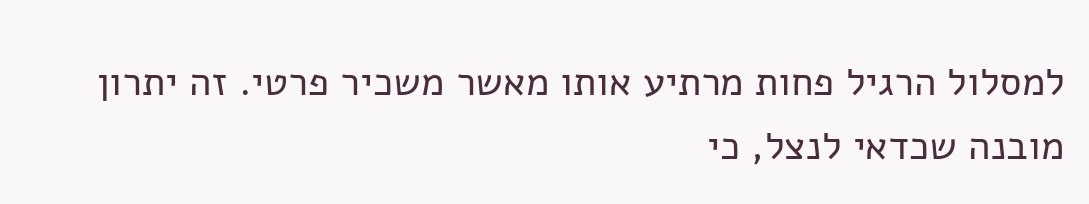למסלול הרגיל פחות מרתיע אותו מאשר משכיר פרטי. זה יתרון מובנה שכדאי לנצל, כי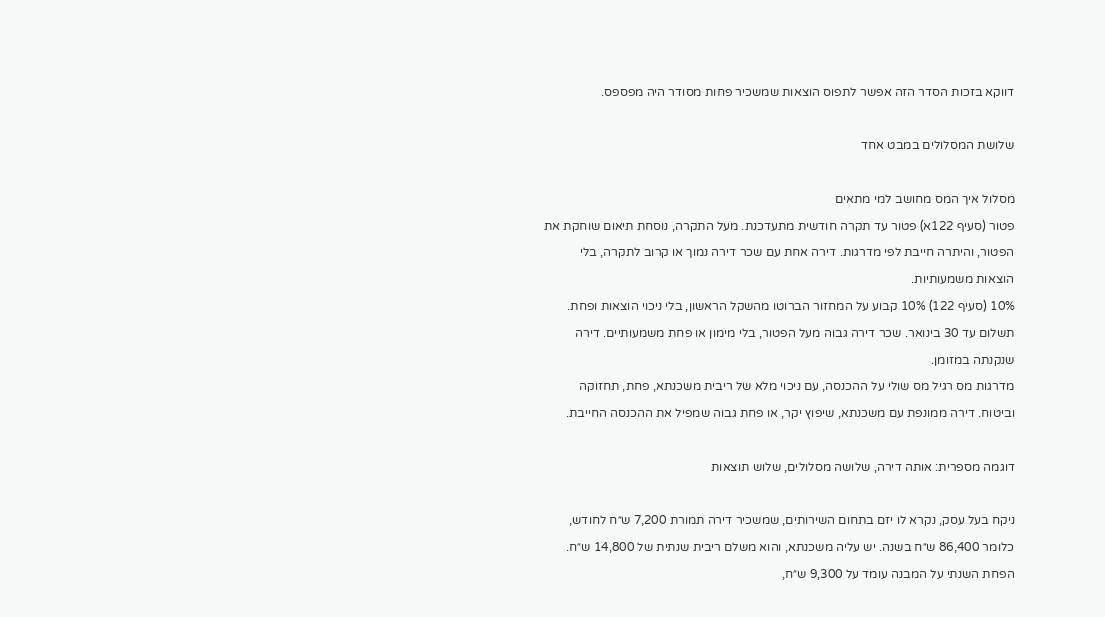דווקא בזכות הסדר הזה אפשר לתפוס הוצאות שמשכיר פחות מסודר היה מפספס.

שלושת המסלולים במבט אחד

מסלול איך המס מחושב למי מתאים
פטור (סעיף 122א) פטור עד תקרה חודשית מתעדכנת. מעל התקרה, נוסחת תיאום שוחקת את הפטור, והיתרה חייבת לפי מדרגות. דירה אחת עם שכר דירה נמוך או קרוב לתקרה, בלי הוצאות משמעותיות.
10% (סעיף 122) 10% קבוע על המחזור הברוטו מהשקל הראשון, בלי ניכוי הוצאות ופחת. תשלום עד 30 בינואר. שכר דירה גבוה מעל הפטור, בלי מימון או פחת משמעותיים. דירה שנקנתה במזומן.
מדרגות מס רגיל מס שולי על ההכנסה, עם ניכוי מלא של ריבית משכנתא, פחת, תחזוקה וביטוח. דירה ממונפת עם משכנתא, שיפוץ יקר, או פחת גבוה שמפיל את ההכנסה החייבת.

דוגמה מספרית: אותה דירה, שלושה מסלולים, שלוש תוצאות

ניקח בעל עסק, נקרא לו יזם בתחום השירותים, שמשכיר דירה תמורת 7,200 ש״ח לחודש, כלומר 86,400 ש״ח בשנה. יש עליה משכנתא, והוא משלם ריבית שנתית של 14,800 ש״ח. הפחת השנתי על המבנה עומד על 9,300 ש״ח,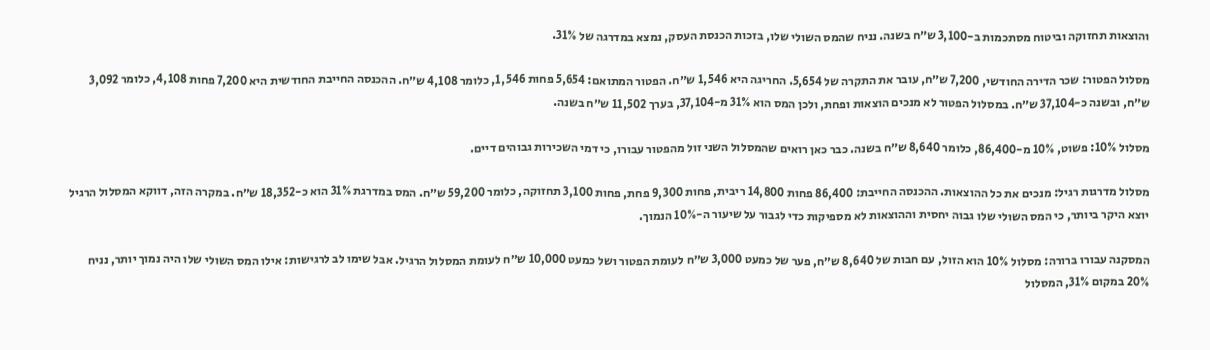והוצאות תחזוקה וביטוח מסתכמות ב-3,100 ש״ח בשנה. נניח שהמס השולי שלו, בזכות הכנסת העסק, נמצא במדרגה של 31%.

מסלול הפטור: שכר הדירה החודשי, 7,200 ש״ח, עובר את התקרה של 5,654. החריגה היא 1,546 ש״ח. הפטור המתואם: 5,654 פחות 1,546, כלומר 4,108 ש״ח. ההכנסה החייבת החודשית היא 7,200 פחות 4,108, כלומר 3,092 ש״ח, ובשנה כ-37,104 ש״ח. במסלול הפטור לא מנכים הוצאות ופחת, ולכן המס הוא 31% מ-37,104, בערך 11,502 ש״ח בשנה.

מסלול 10%: פשוט, 10% מ-86,400, כלומר 8,640 ש״ח בשנה. כבר כאן רואים שהמסלול השני זול מהפטור עבורו, כי דמי השכירות גבוהים דיים.

מסלול מדרגות רגיל: מנכים את כל ההוצאות. ההכנסה החייבת: 86,400 פחות 14,800 ריבית, פחות 9,300 פחת, פחות 3,100 תחזוקה, כלומר 59,200 ש״ח. המס במדרגת 31% הוא כ-18,352 ש״ח. במקרה הזה, דווקא המסלול הרגיל יוצא היקר ביותר, כי המס השולי שלו גבוה יחסית וההוצאות לא מספיקות כדי לגבור על שיעור ה-10% הנמוך.

המסקנה עבורו ברורה: מסלול 10% הוא הזול, עם חבות של 8,640 ש״ח, פער של כמעט 3,000 ש״ח לעומת הפטור ושל כמעט 10,000 ש״ח לעומת המסלול הרגיל. אבל שימו לב לרגישות: אילו המס השולי שלו היה נמוך יותר, נניח 20% במקום 31%, המסלול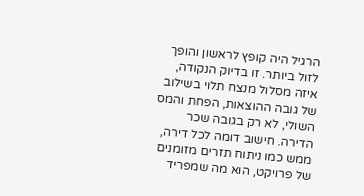הרגיל היה קופץ לראשון והופך לזול ביותר. זו בדיוק הנקודה, איזה מסלול מנצח תלוי בשילוב של גובה ההוצאות, הפחת והמס השולי, לא רק בגובה שכר הדירה. חישוב דומה לכל דירה, ממש כמו ניתוח תזרים מזומנים של פרויקט, הוא מה שמפריד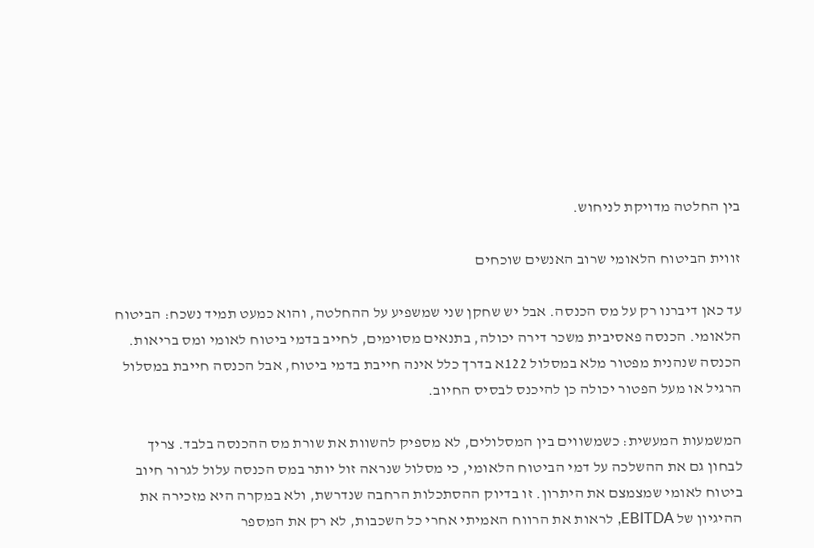בין החלטה מדויקת לניחוש.

זווית הביטוח הלאומי שרוב האנשים שוכחים

עד כאן דיברנו רק על מס הכנסה. אבל יש שחקן שני שמשפיע על ההחלטה, והוא כמעט תמיד נשכח: הביטוח הלאומי. הכנסה פאסיבית משכר דירה יכולה, בתנאים מסוימים, לחייב בדמי ביטוח לאומי ומס בריאות. הכנסה שנהנית מפטור מלא במסלול 122א בדרך כלל אינה חייבת בדמי ביטוח, אבל הכנסה חייבת במסלול הרגיל או מעל הפטור יכולה כן להיכנס לבסיס החיוב.

המשמעות המעשית: כשמשווים בין המסלולים, לא מספיק להשוות את שורת מס ההכנסה בלבד. צריך לבחון גם את ההשלכה על דמי הביטוח הלאומי, כי מסלול שנראה זול יותר במס הכנסה עלול לגרור חיוב ביטוח לאומי שמצמצם את היתרון. זו בדיוק ההסתכלות הרחבה שנדרשת, ולא במקרה היא מזכירה את ההיגיון של EBITDA, לראות את הרווח האמיתי אחרי כל השכבות, לא רק את המספר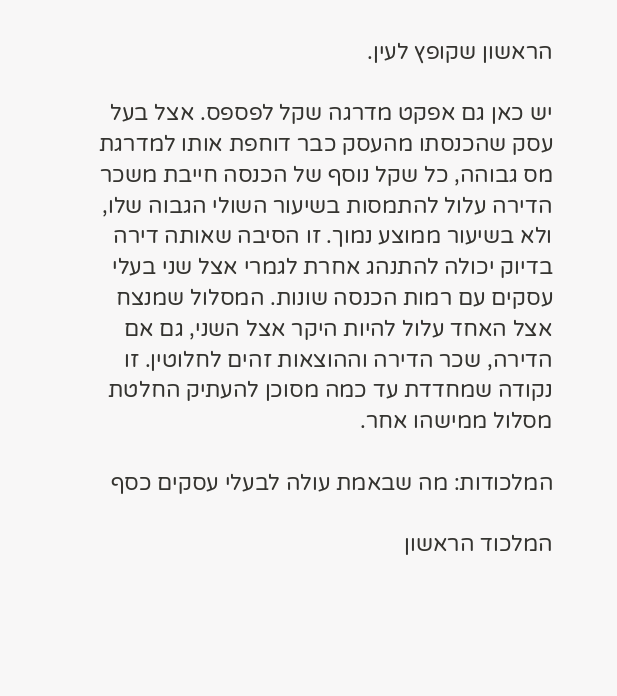הראשון שקופץ לעין.

יש כאן גם אפקט מדרגה שקל לפספס. אצל בעל עסק שהכנסתו מהעסק כבר דוחפת אותו למדרגת מס גבוהה, כל שקל נוסף של הכנסה חייבת משכר הדירה עלול להתמסות בשיעור השולי הגבוה שלו, ולא בשיעור ממוצע נמוך. זו הסיבה שאותה דירה בדיוק יכולה להתנהג אחרת לגמרי אצל שני בעלי עסקים עם רמות הכנסה שונות. המסלול שמנצח אצל האחד עלול להיות היקר אצל השני, גם אם הדירה, שכר הדירה וההוצאות זהים לחלוטין. זו נקודה שמחדדת עד כמה מסוכן להעתיק החלטת מסלול ממישהו אחר.

המלכודות: מה שבאמת עולה לבעלי עסקים כסף

המלכוד הראשון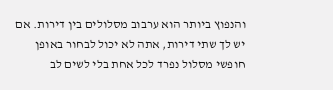והנפוץ ביותר הוא ערבוב מסלולים בין דירות. אם יש לך שתי דירות, אתה לא יכול לבחור באופן חופשי מסלול נפרד לכל אחת בלי לשים לב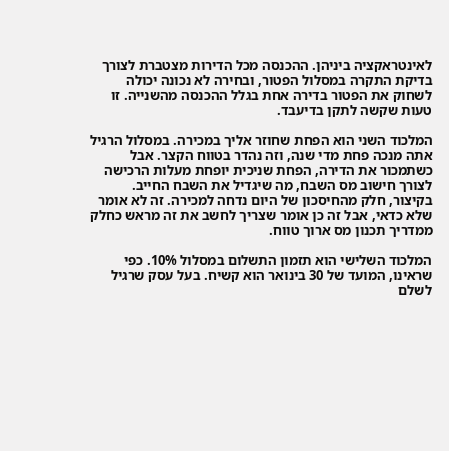לאינטראקציה ביניהן. ההכנסה מכל הדירות מצטברת לצורך בדיקת התקרה במסלול הפטור, ובחירה לא נכונה יכולה לשחוק את הפטור בדירה אחת בגלל ההכנסה מהשנייה. זו טעות שקשה לתקן בדיעבד.

המלכוד השני הוא הפחת שחוזר אליך במכירה. במסלול הרגיל אתה מנכה פחת מדי שנה, וזה נהדר בטווח הקצר. אבל כשתמכור את הדירה, הפחת שניכית יופחת מעלות הרכישה לצורך חישוב מס השבח, מה שיגדיל את השבח החייב. בקיצור, חלק מהחיסכון של היום נדחה למכירה. זה לא אומר שלא כדאי, אבל זה כן אומר שצריך לחשב את זה מראש כחלק ממדריך תכנון מס ארוך טווח.

המלכוד השלישי הוא תזמון התשלום במסלול 10%. כפי שראינו, המועד של 30 בינואר הוא קשיח. בעל עסק שרגיל לשלם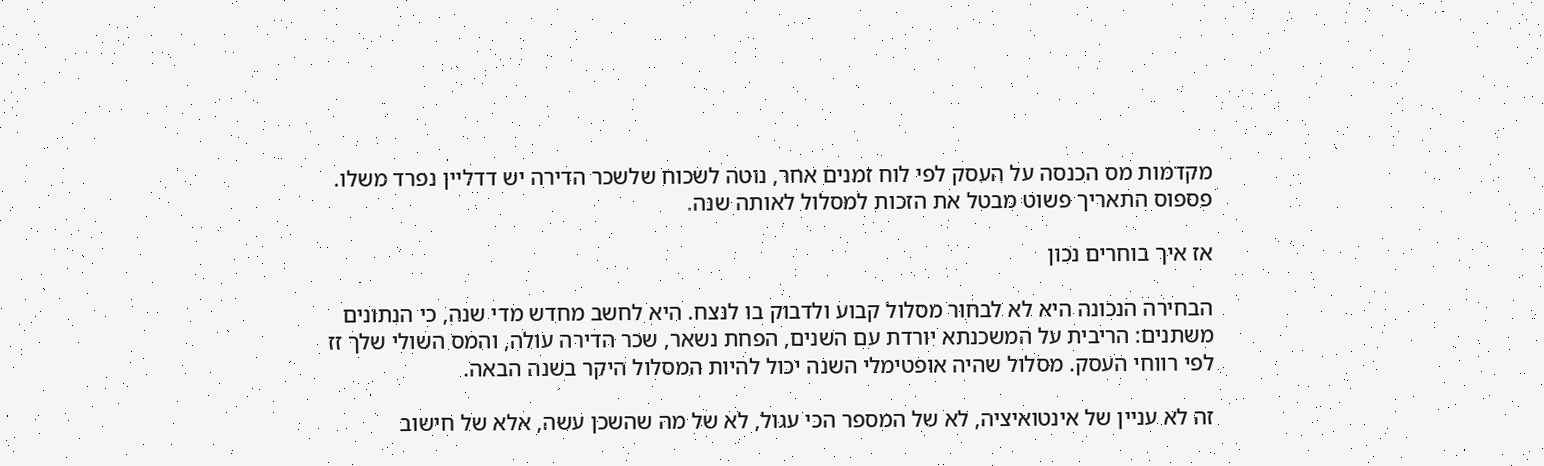מקדמות מס הכנסה על העסק לפי לוח זמנים אחר, נוטה לשכוח שלשכר הדירה יש דדליין נפרד משלו. פספוס התאריך פשוט מבטל את הזכות למסלול לאותה שנה.

אז איך בוחרים נכון

הבחירה הנכונה היא לא לבחור מסלול קבוע ולדבוק בו לנצח. היא לחשב מחדש מדי שנה, כי הנתונים משתנים: הריבית על המשכנתא יורדת עם השנים, הפחת נשאר, שכר הדירה עולה, והמס השולי שלך זז לפי רווחי העסק. מסלול שהיה אופטימלי השנה יכול להיות המסלול היקר בשנה הבאה.

זה לא עניין של אינטואיציה, לא של המספר הכי עגול, לא של מה שהשכן עשה, אלא של חישוב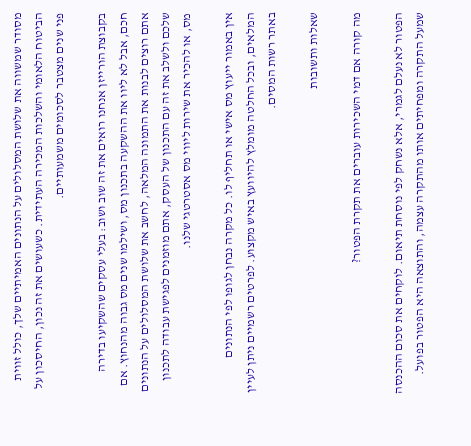מסודר שמשווה את שלושת המסלולים על הנתונים האמיתיים שלך, כולל זווית הביטוח הלאומי והשלכות המכירה העתידית. כשעושים את זה נכון, החיסכון על פני שנים מצטבר לסכומים משמעותיים.

בקבוצת הורייזן אנחנו רואים את זה שוב ושוב: בעלי עסקים שהשקיעו בדירה חכם, אבל לא ליוו את ההשקעה בתכנון מס, ושילמו שנים מס גבוה מהנחוץ. אם אתם רוצים לבנות את התמונה המלאה, לחשב את שלושת המסלולים על הנתונים שלכם ולשלב את זה עם התכנון של העסק, אתם מוזמנים לפגישת עבודה לתכנון מס, או להכיר את שירות ליווי מס אסטרטגי שלנו.

אין באמור ייעוץ מס אישי או תחליף לו. כל מקרה נבחן לגופו לפי הנתונים המלאים, ובכל החלטה מומלץ להיוועץ באיש מקצוע. לפרטים רשמיים ניתן לעיין באתר רשות המסים.

שאלות ותשובות

מה קורה אם דמי השכירות עוברים את תקרת הפטור?

הפטור לא נעלם לגמרי, אלא נשחק לפי נוסחת תיאום. לוקחים את סכום ההכנסה שמעל התקרה ומפחיתים אותו מהתקרה עצמה, והתוצאה היא הפטור בפועל.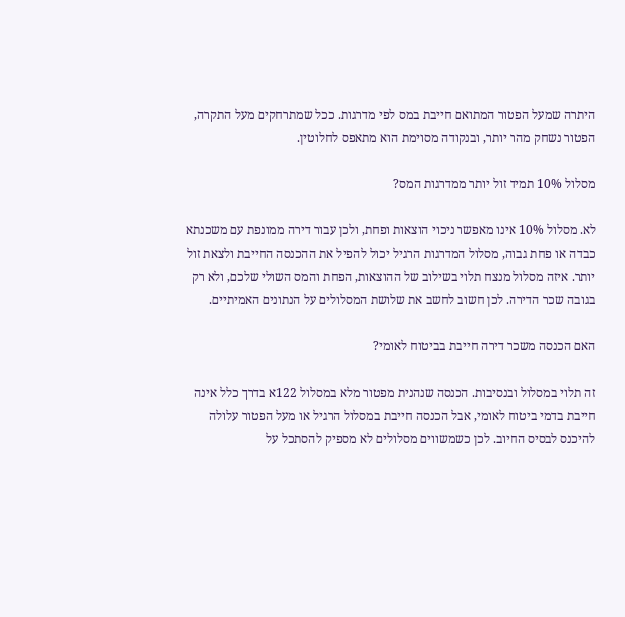היתרה שמעל הפטור המתואם חייבת במס לפי מדרגות. ככל שמתרחקים מעל התקרה, הפטור נשחק מהר יותר, ובנקודה מסוימת הוא מתאפס לחלוטין.

מסלול 10% תמיד זול יותר ממדרגות המס?

לא. מסלול 10% אינו מאפשר ניכוי הוצאות ופחת, ולכן עבור דירה ממונפת עם משכנתא כבדה או פחת גבוה, מסלול המדרגות הרגיל יכול להפיל את ההכנסה החייבת ולצאת זול יותר. איזה מסלול מנצח תלוי בשילוב של ההוצאות, הפחת והמס השולי שלכם, ולא רק בגובה שכר הדירה. לכן חשוב לחשב את שלושת המסלולים על הנתונים האמיתיים.

האם הכנסה משכר דירה חייבת בביטוח לאומי?

זה תלוי במסלול ובנסיבות. הכנסה שנהנית מפטור מלא במסלול 122א בדרך כלל אינה חייבת בדמי ביטוח לאומי, אבל הכנסה חייבת במסלול הרגיל או מעל הפטור עלולה להיכנס לבסיס החיוב. לכן כשמשווים מסלולים לא מספיק להסתכל על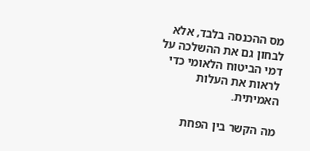מס ההכנסה בלבד, אלא לבחון גם את ההשלכה על דמי הביטוח הלאומי כדי לראות את העלות האמיתית.

מה הקשר בין הפחת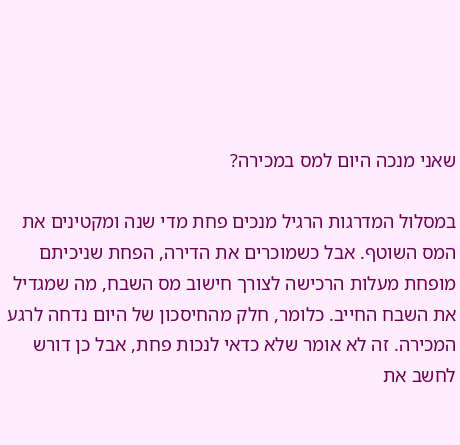שאני מנכה היום למס במכירה?

במסלול המדרגות הרגיל מנכים פחת מדי שנה ומקטינים את המס השוטף. אבל כשמוכרים את הדירה, הפחת שניכיתם מופחת מעלות הרכישה לצורך חישוב מס השבח, מה שמגדיל את השבח החייב. כלומר, חלק מהחיסכון של היום נדחה לרגע המכירה. זה לא אומר שלא כדאי לנכות פחת, אבל כן דורש לחשב את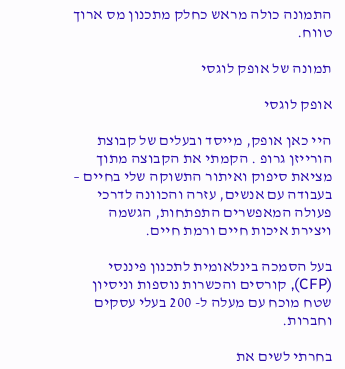התמונה כולה מראש כחלק מתכנון מס ארוך טווח.

תמונה של אופק לוגסי

אופק לוגסי

היי כאן אופק, מייסד ובעלים של קבוצת הורייזן גרופ . הקמתי את הקבוצה מתוך מציאת סיפוק ואיתור התשוקה שלי בחיים – בעבודה עם אנשים, עזרה והכוונה לדרכי פעולה המאפשרים התפתחות, הגשמה ויצירת איכות חיים ורמת חיים.

בעל הסמכה בינלאומית לתכנון פיננסי (CFP), קורסים והכשרות נוספות וניסיון שטח מוכח עם מעלה ל- 200 בעלי עסקים וחברות.

בחרתי לשים את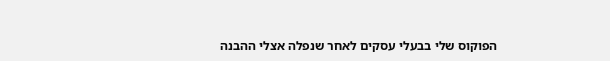הפוקוס שלי בבעלי עסקים לאחר שנפלה אצלי ההבנה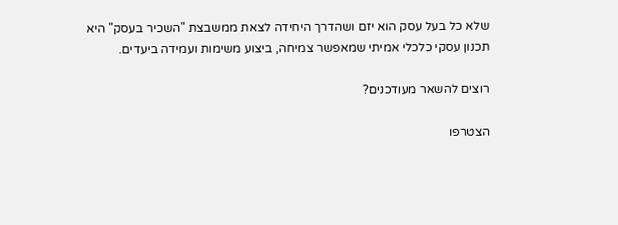שלא כל בעל עסק הוא יזם ושהדרך היחידה לצאת ממשבצת "השכיר בעסק" היא תכנון עסקי כלכלי אמיתי שמאפשר צמיחה, ביצוע משימות ועמידה ביעדים.

רוצים להשאר מעודכנים?

הצטרפו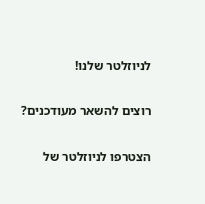לניוזלטר שלנו!

רוצים להשאר מעודכנים?

הצטרפו לניוזלטר של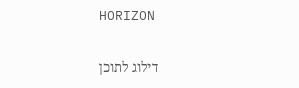HORIZON

דילוג לתוכן